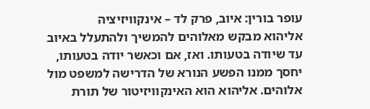עופר בורין: איוב, פרק לד – אינקוויזיציה
אליהוא מבקש מאלוהים להמשיך ולהתעלל באיוב עד שיודה בטעותו. ואז, אם וכאשר יודה בטעותו, יחסך ממנו הפשע הנורא של הדרישה למשפט מול אלוהים. אליהוא הוא האינקוויזיטור של תורת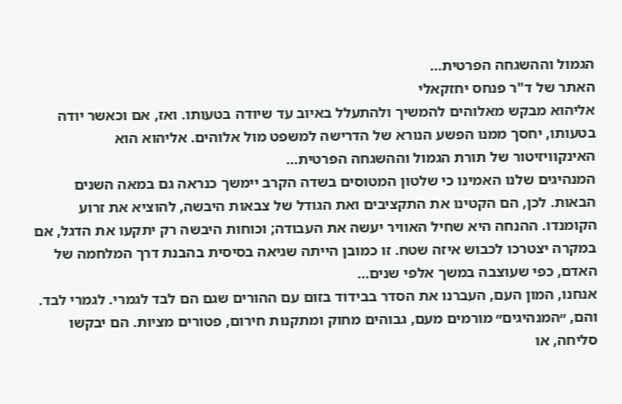הגמול וההשגחה הפרטית…
האתר של ד"ר פנחס יחזקאלי
אליהוא מבקש מאלוהים להמשיך ולהתעלל באיוב עד שיודה בטעותו. ואז, אם וכאשר יודה בטעותו, יחסך ממנו הפשע הנורא של הדרישה למשפט מול אלוהים. אליהוא הוא האינקוויזיטור של תורת הגמול וההשגחה הפרטית…
המנהיגים שלנו האמינו כי שלטון המטוסים בשדה הקרב יימשך כנראה גם במאה השנים הבאות. לכן, הם הקטינו את התקציבים ואת הגודל של צבאות היבשה, להוציא את זרוע הקומנדו. ההנחה היא שחיל האוויר יעשה את העבודה; וכוחות היבשה רק יתקעו את הדגל, אם במקרה יצטרכו לכבוש איזה שטח. זו כמובן הייתה שגיאה בסיסית בהבנת דרך המלחמה של האדם, כפי שעוצבה במשך אלפי שנים…
אנחנו, המון העם, העברנו את הסדר בבידוד בזום עם ההורים שגם הם לבד לגמרי. לגמרי לבד. והם, ״המנהיגים״ מורמים מעם, גבוהים מחוק ומתקנות חירום, פטורים מציות. הם יבקשו סליחה, או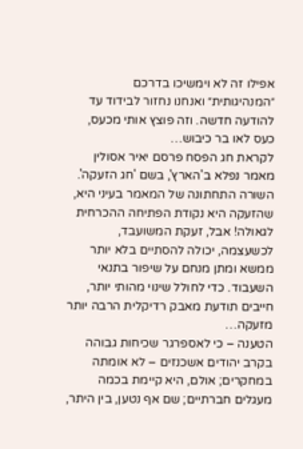אפילו זה לא וימשיכו בדרכם ״המנהיגותית״ ואנחנו נחזור לבידוד עד להודעה חדשה. וזה פוצץ אותי מכעס, כעס לאו בר כיבוש…
לקראת חג הפסח פרסם יאיר אסולין מאמר נפלא ב'הארץ', בשם 'חג הזעקה'. השורה התחתונה של המאמר בעיני היא, שהזעקה היא נקודת הפתיחה ההכרחית לגאולה! אבל, זעקת המשועבד, לכשעצמה, יכולה להסתיים בלא יותר ממשא ומתן מנחם על שיפור בתנאי השעבוד. כדי לחולל שינוי מהותי יותר, חייבים תודעת מאבק רדיקלית הרבה יותר מזעקה…
הטענה – כי לאספרגר שכיחות גבוהה בקרב יהודים אשכנזים – לא אומתה במחקרים; אולם, היא קיימת בכמה מעגלים חברתיים; שם אף נטען, בין היתר,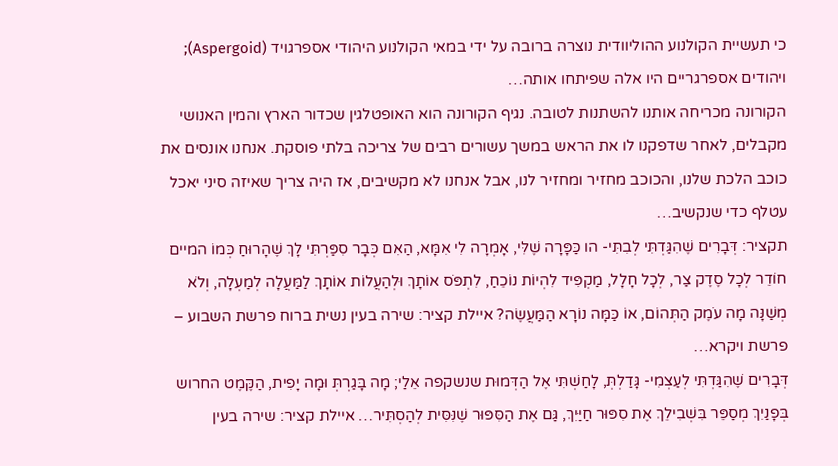כי תעשיית הקולנוע ההוליוודית נוצרה ברובה על ידי במאי הקולנוע היהודי אספרגויד (Aspergoid); ויהודים אספרגריים היו אלה שפיתחו אותה…
הקורונה מכריחה אותנו להשתנות לטובה. נגיף הקורונה הוא האופטלגין שכדור הארץ והמין האנושי מקבלים, לאחר שדפקנו לו את הראש במשך עשורים רבים של צריכה בלתי פוסקת. אנחנו אונסים את כוכב הלכת שלנו, והכוכב מחזיר ומחזיר לנו, אבל אנחנו לא מקשיבים, אז היה צריך שאיזה סיני יאכל עטלף כדי שנקשיב…
תקציר: דְּבָרִים שֶׁהִגַּדְתִּי לְבִתִּי- הו כַּפָּרָה שֶׁלִּי, אָמְרָה לִי אִמָּא, הַאִם כְּבָר סִפַּרְתִּי לָךְ שֶׁהָרוּחַ כְּמוֹ המיים חוֹדֵר לְכָל סֶדֶק צַר, לְכָל חָלָל, מַקְפִּיד לִהְיוֹת נוֹכֵחַ, לִתְפֹּס אוֹתָךְ וּלְהַעֲלוֹת אוֹתָךְ לַמַּעֲלָה לְמַעְלָה, וְלֹא מְשַׁנָּה מָה עֹמֶק הַתְּהוֹם, אוֹ כַּמָּה נוֹרָא הַמַּעֲשֶׂה? איילת קציר: שירה בעין נשית ברוח פרשת השבוע – פרשת ויקרא…
דְּבָרִים שֶׁהִגַּדְתִּי לְעַצְמִי- גָּדַלְתְּ, לָחַשְׁתִּי אֶל הַדְּמוּת שנשקפה אֵלַי; מָה בָּגַרְתְּ וּמָה יָפִית, הַקֶּמֶט החרוש בְּפָנַיִךְ מְסַפֵּר בִּשְׁבִילֵךְ אֶת סִפּוּר חַיַּיִךְ, גַּם אֶת הַסִּפּוּר שֶׁנִּסִּית לְהַסְתִּיר… איילת קציר: שירה בעין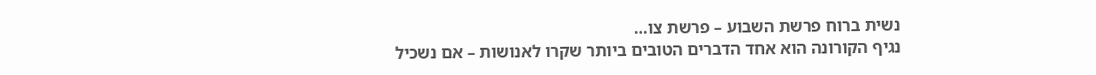נשית ברוח פרשת השבוע – פרשת צו…
נגיף הקורונה הוא אחד הדברים הטובים ביותר שקרו לאנושות – אם נשכיל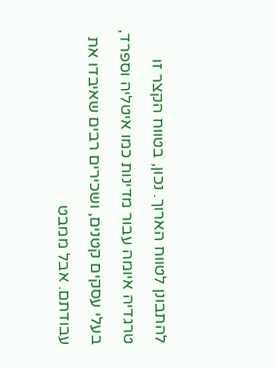להתבונן לטווח הארוך. נכון, בטווח הקצר זו טרגדיה איומה עבור מדינות כמו איטליה וספרד, בעלי עסקים קטנים, ושכירים רבים שאיבדו את עבודתם. אבל ממבט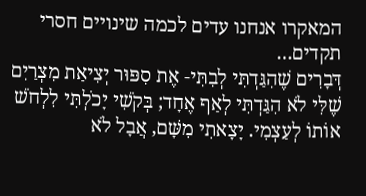המאקרו אנחנו עדים לכמה שינויים חסרי תקדים…
דְּבָרִים שֶׁהִגַּדְתִּי לְבִתִּי- אֶת סִפּוּר יְצִיאַת מִצְרַיִם שֶׁלִּי לֹא הִגַּדְתִּי לְאַף אֶחָד; בְּקֹשִׁי יָכֹלְתִּי לִלְחֹשׁ אוֹתוֹ לְעַצְמִי. יָצָאתִי מִשָּׁם, אֲבָל לֹא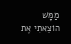מַמָּשׁ הוֹצֵאתִי אֶת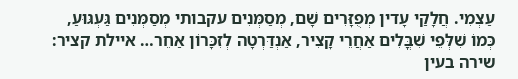עַצְמִי. חֲלָקַי עָדין מְפֻזָּרִים שָׁם, מְסַמְּנִים עקבותי מְסַמְּנִים גַּעְגּוּעַ, כְּמוֹ שִׁלְּפֵי שִׁבֳּלִים אַחֲרֵי קָצִיר, אַנְדַּרְטָה לְזִכָּרוֹן אַחֵר… איילת קציר: שירה בעין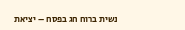נשית ברוח חג בפסח – יציאת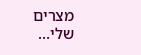מצרים שלי…